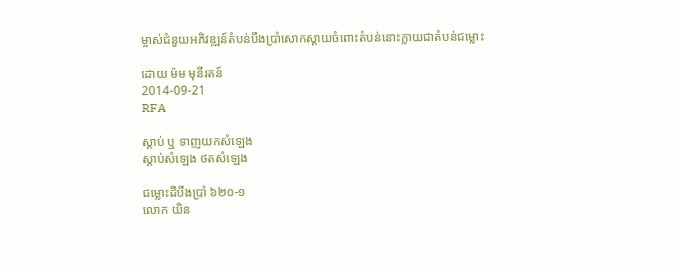ម្ចាស់ជំនួយអភិវឌ្ឍន៍តំបន់បឹងប្រាំសោកស្ដាយចំពោះតំបន់នោះក្លាយជាតំបន់ជម្លោះ

ដោយ ម៉ម មុនីរតន៍
2014-09-21
RFA

ស្ដាប់ ឬ ទាញយកសំឡេង
ស្តាប់សំឡេង ថតសំឡេង

ជម្លោះដីបឹងប្រាំ ៦២០-១
លោក យិន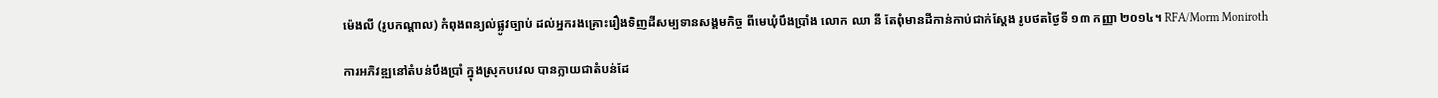ម៉េងលី (រូបកណ្តាល) កំពុងពន្យល់ផ្លូវច្បាប់ ដល់អ្នករងគ្រោះរឿងទិញដីសម្បទានសង្គមកិច្ច ពីមេឃុំបឹងប្រាំង លោក ឈា នី តែពុំមានដីកាន់កាប់ជាក់ស្ដែង រូបថតថ្ងៃទី ១៣ កញ្ញា ២០១៤។ RFA/Morm Moniroth

ការអភិវឌ្ឍនៅតំបន់បឹងប្រាំ ក្នុងស្រុកបវេល បានក្លាយជាតំបន់ដែ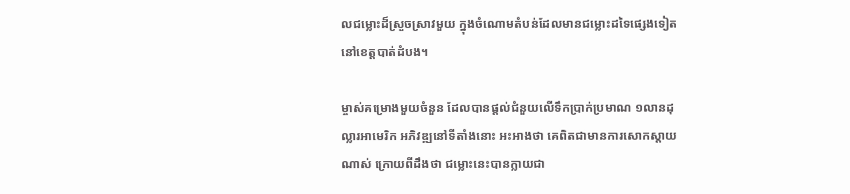លជម្លោះដ៏ស្រួចស្រាវមួយ ក្នុងចំណោមតំបន់ដែលមានជម្លោះដទៃផ្សេងទៀតនៅខេត្តបាត់ដំបង។

ម្ចាស់គម្រោងមួយចំនួន ដែលបានផ្ដល់ជំនួយលើទឹកប្រាក់ប្រមាណ ១លានដុល្លារអាមេរិក អភិវឌ្ឍនៅទីតាំងនោះ អះអាងថា គេពិតជាមានការសោកស្ដាយណាស់ ក្រោយពីដឹងថា ជម្លោះនេះបានក្លាយជា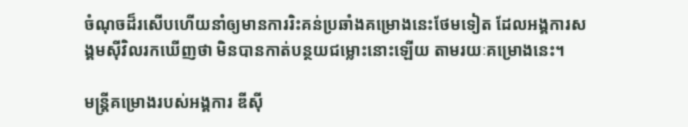ចំណុចដ៏រសើបហើយនាំឲ្យមានការរិះគន់ប្រឆាំងគម្រោងនេះថែមទៀត ដែលអង្គការសង្គមស៊ីវិលរកឃើញថា មិនបានកាត់បន្ថយជម្លោះនោះឡើយ តាមរយៈគម្រោងនេះ។

មន្ត្រីគម្រោងរបស់អង្គការ ឌីស៊ី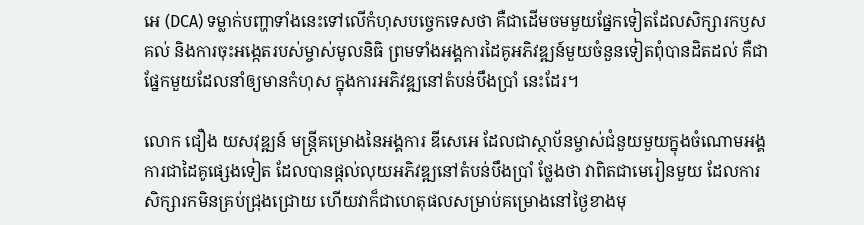អេ (DCA) ទម្លាក់បញ្ហាទាំងនេះទៅលើកំហុសបច្ចេកទេសថា គឺជាដើមចមមួយផ្នែកទៀតដែលសិក្សារកឫសគល់ និងការចុះអង្កេតរបស់ម្ចាស់មូលនិធិ ព្រមទាំងអង្គការដៃគូអភិវឌ្ឍន៍មួយចំនួនទៀតពុំបានដិតដល់ គឺជាផ្នែកមួយដែលនាំឲ្យមានកំហុស ក្នុងការអភិវឌ្ឍនៅតំបន់បឹងប្រាំ នេះដែរ។

លោក ជឿង យសវុឌ្ឍន៍ មន្ត្រីគម្រោងនៃអង្គការ ឌីសេអេ ដែលជាស្ថាប័នម្ចាស់ជំនួយមួយក្នុងចំណោមអង្គការជាដៃគូផ្សេងទៀត ដែលបានផ្ដល់លុយអភិវឌ្ឍនៅតំបន់បឹងប្រាំ ថ្លែងថា វាពិតជាមេរៀនមួយ ដែលការសិក្សារកមិនគ្រប់ជ្រុងជ្រោយ ហើយវាក៏ជាហេតុផលសម្រាប់គម្រោងនៅថ្ងៃខាងមុ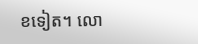ខទៀត។ លោ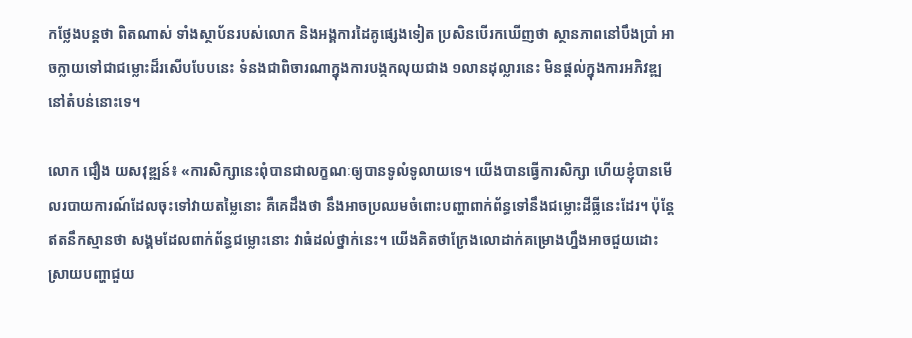កថ្លែងបន្តថា ពិតណាស់ ទាំងស្ថាប័នរបស់លោក និងអង្គការដៃគូផ្សេងទៀត ប្រសិនបើរកឃើញថា ស្ថានភាពនៅបឹងប្រាំ អាចក្លាយទៅជាជម្លោះដ៏រសើបបែបនេះ ទំនងជាពិចារណាក្នុងការបង្កកលុយជាង ១លានដុល្លារនេះ មិនផ្ដល់ក្នុងការអភិវឌ្ឍនៅតំបន់នោះទេ។

លោក ជឿង យសវុឌ្ឍន៍៖ «ការសិក្សានេះពុំបានជាលក្ខណៈឲ្យបានទូលំទូលាយទេ។ យើងបានធ្វើការសិក្សា ហើយខ្ញុំបានមើលរបាយការណ៍ដែលចុះទៅវាយតម្លៃនោះ គឺគេដឹងថា នឹងអាចប្រឈមចំពោះបញ្ហាពាក់ព័ន្ធទៅនឹងជម្លោះដីធ្លីនេះដែរ។ ប៉ុន្តែឥតនឹកស្មានថា សង្គមដែលពាក់ព័ន្ធជម្លោះនោះ វាធំដល់ថ្នាក់នេះ។ យើងគិតថាក្រែងលោដាក់គម្រោងហ្នឹងអាចជួយដោះស្រាយបញ្ហាជួយ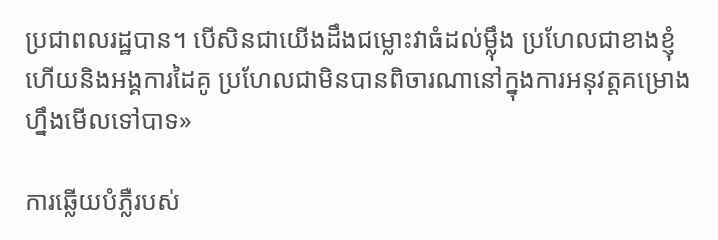ប្រជាពលរដ្ឋបាន។ បើសិនជាយើងដឹងជម្លោះវាធំដល់ម្ល៉ឹង ប្រហែលជាខាងខ្ញុំ ហើយនិងអង្គការដៃគូ ប្រហែលជាមិនបានពិចារណានៅក្នុងការអនុវត្តគម្រោងហ្នឹងមើលទៅបាទ»

ការឆ្លើយបំភ្លឺរបស់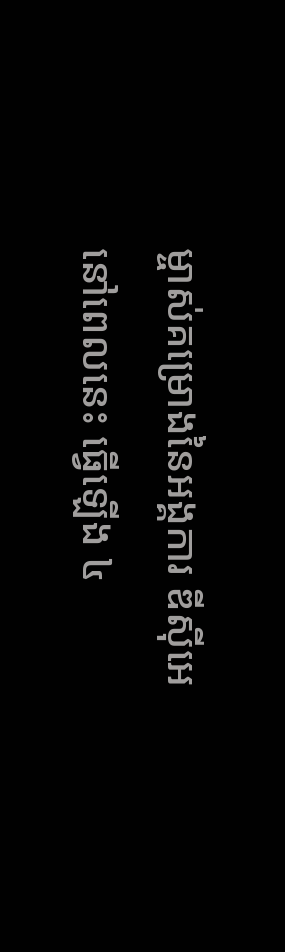ម្ចាស់គម្រោងនៃអង្គការ ឌីស៊ីអេ នៅពេលនេះ ធ្វើឡើង ៤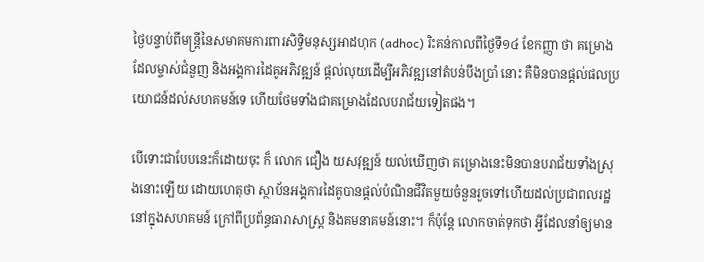ថ្ងៃបន្ទាប់ពីមន្ត្រីនៃសមាគមការពារសិទ្ធិមនុស្សអាដហុក (adhoc) រិះគន់កាលពីថ្ងៃទី១៤ ខែកញ្ញា ថា គម្រោងដែលម្ចាស់ជំនួញ និងអង្គការដៃគូអភិវឌ្ឍន៍ ផ្ដល់លុយដើម្បីអភិវឌ្ឍនៅតំបន់បឹងប្រាំ នោះ គឺមិនបានផ្ដល់ផលប្រយោជន៍ដល់សហគមន៍ទេ ហើយថែមទាំងជាគម្រោងដែលបរាជ័យទៀតផង។

បើទោះជាបែបនេះក៏ដោយចុះ ក៏ លោក ជឿង យសវុឌ្ឍន៍ យល់ឃើញថា គម្រោងនេះមិនបានបរាជ័យទាំងស្រុងនោះឡើយ ដោយហេតុថា ស្ថាប័នអង្គការដៃគូបានផ្ដល់បំណិនជីវិតមួយចំនួនរួចទៅហើយដល់ប្រជាពលរដ្ឋនៅក្នុងសហគមន៍ ក្រៅពីប្រព័ន្ធធារាសាស្ត្រ និងគមនាគមន៍នោះ។ ក៏ប៉ុន្តែ លោកចាត់ទុកថា អ្វីដែលនាំឲ្យមាន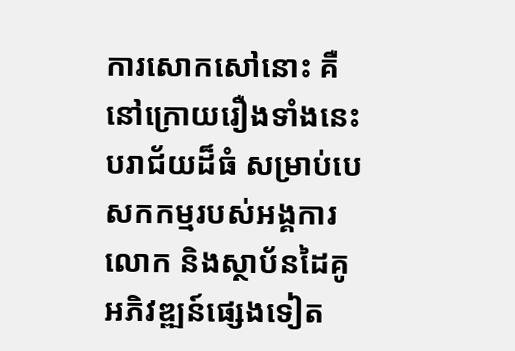ការសោកសៅនោះ គឺនៅក្រោយរឿងទាំងនេះបរាជ័យដ៏ធំ សម្រាប់បេសកកម្មរបស់អង្គការលោក និងស្ថាប័នដៃគូអភិវឌ្ឍន៍ផ្សេងទៀត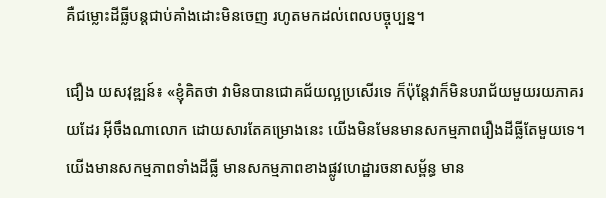គឺជម្លោះដីធ្លីបន្តជាប់គាំងដោះមិនចេញ រហូតមកដល់ពេលបច្ចុប្បន្ន។

ជឿង យសវុឌ្ឍន៍៖ «ខ្ញុំគិតថា វាមិនបានជោគជ័យល្អប្រសើរទេ ក៏ប៉ុន្តែវាក៏មិនបរាជ័យមួយរយភាគរយដែរ អ៊ីចឹងណាលោក ដោយសារតែគម្រោងនេះ យើងមិនមែនមានសកម្មភាពរឿងដីធ្លីតែមួយទេ។ យើងមានសកម្មភាពទាំងដីធ្លី មានសកម្មភាពខាងផ្លូវហេដ្ឋារចនាសម្ព័ន្ធ មាន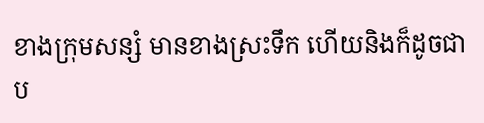ខាងក្រុមសន្សំ មានខាងស្រះទឹក ហើយនិងក៏ដូចជាប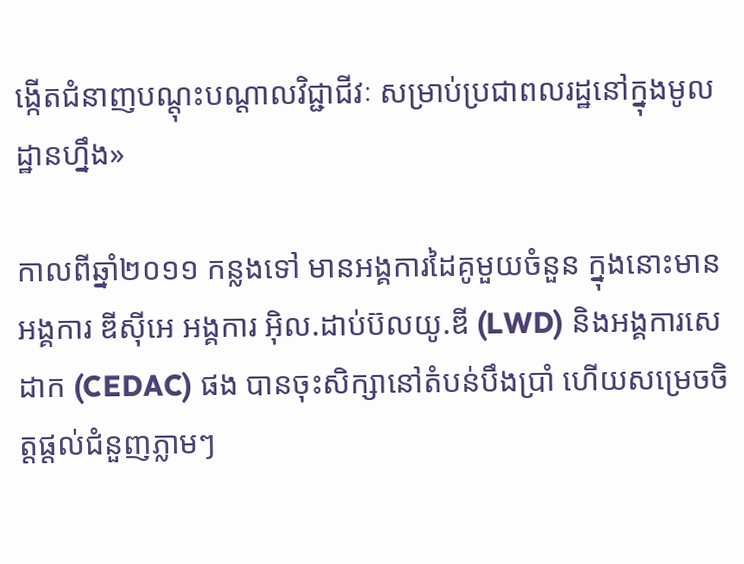ង្កើតជំនាញបណ្ដុះបណ្ដាលវិជ្ជាជីវៈ សម្រាប់ប្រជាពលរដ្ឋនៅក្នុងមូលដ្ឋានហ្នឹង»

កាលពីឆ្នាំ២០១១ កន្លងទៅ មានអង្គការដៃគូមួយចំនួន ក្នុងនោះមានអង្គការ ឌីស៊ីអេ អង្គការ អ៊ិល.ដាប់ប៊លយូ.ឌី (LWD) និងអង្គការសេដាក (CEDAC) ផង បានចុះសិក្សានៅតំបន់បឹងប្រាំ ហើយសម្រេចចិត្តផ្ដល់ជំនួញភ្លាមៗ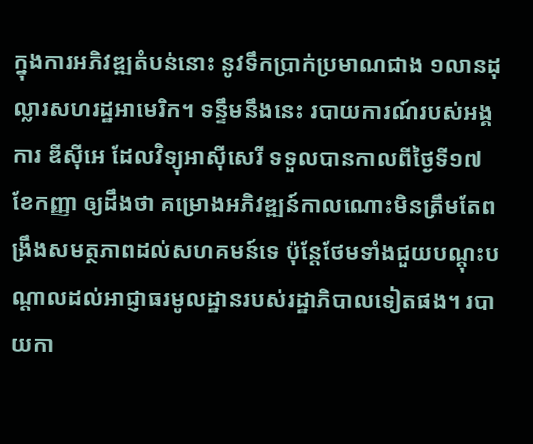ក្នុងការអភិវឌ្ឍតំបន់នោះ នូវទឹកប្រាក់ប្រមាណជាង ១លានដុល្លារសហរដ្ឋអាមេរិក។ ទន្ទឹមនឹងនេះ របាយការណ៍របស់អង្គការ ឌីស៊ីអេ ដែលវិទ្យុអាស៊ីសេរី ទទួលបានកាលពីថ្ងៃទី១៧ ខែកញ្ញា ឲ្យដឹងថា គម្រោងអភិវឌ្ឍន៍កាលណោះមិនត្រឹមតែពង្រឹងសមត្ថភាពដល់សហគមន៍ទេ ប៉ុន្តែថែមទាំងជួយបណ្ដុះបណ្ដាលដល់អាជ្ញាធរមូលដ្ឋានរបស់រដ្ឋាភិបាលទៀតផង។ របាយកា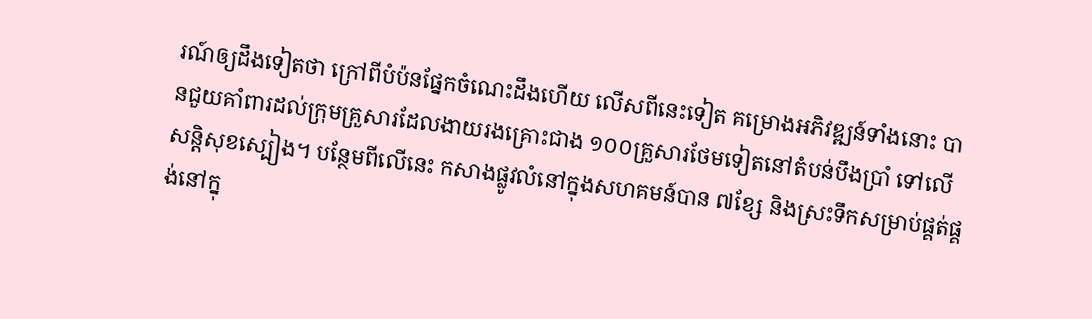រណ៍ឲ្យដឹងទៀតថា ក្រៅពីបំប៉នផ្នែកចំណេះដឹងហើយ លើសពីនេះទៀត គម្រោងអភិវឌ្ឍន៍ទាំងនោះ បានជួយគាំពារដល់ក្រុមគ្រួសារដែលងាយរងគ្រោះជាង ១០០គ្រួសារថែមទៀតនៅតំបន់បឹងប្រាំ ទៅលើសន្តិសុខស្បៀង។ បន្ថែមពីលើនេះ កសាងផ្លូវលំនៅក្នុងសហគមន៍បាន ៧ខ្សែ និងស្រះទឹកសម្រាប់ផ្គត់ផ្គង់នៅក្នុ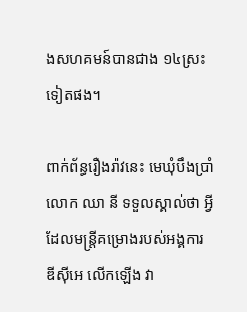ងសហគមន៍បានជាង ១៤ស្រះទៀតផង។

ពាក់ព័ន្ធរឿងរ៉ាវនេះ មេឃុំបឹងប្រាំ លោក ឈា នី ទទួលស្គាល់ថា អ្វីដែលមន្ត្រីគម្រោងរបស់អង្គការ ឌីស៊ីអេ លើកឡើង វា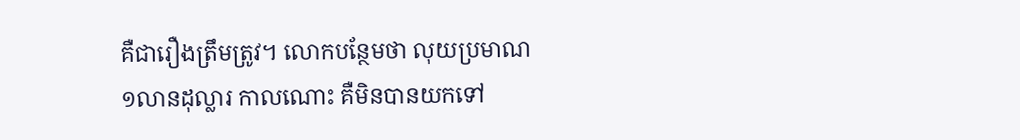គឺជារឿងត្រឹមត្រូវ។ លោកបន្ថែមថា លុយប្រមាណ ១លានដុល្លារ កាលណោះ គឺមិនបានយកទៅ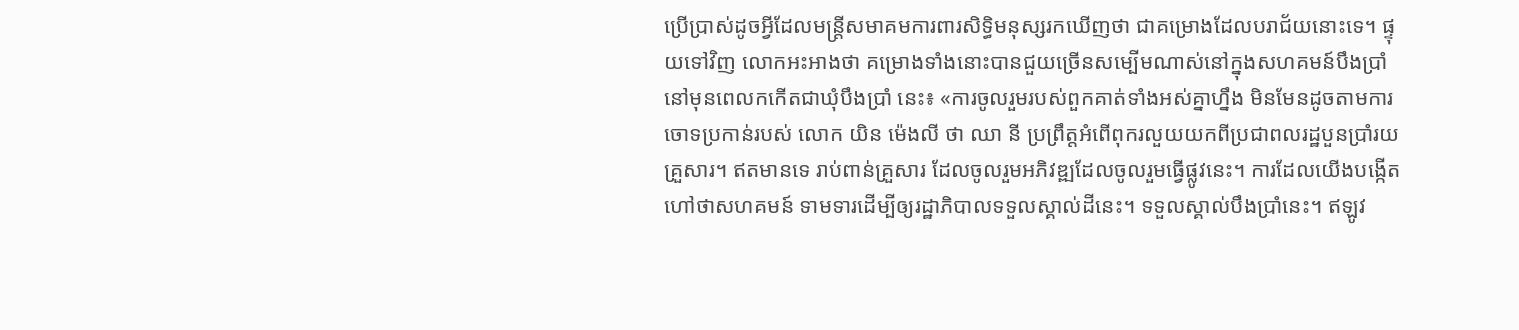ប្រើប្រាស់ដូចអ្វីដែលមន្ត្រីសមាគមការពារសិទ្ធិមនុស្សរកឃើញថា ជាគម្រោងដែលបរាជ័យនោះទេ។ ផ្ទុយទៅវិញ លោកអះអាងថា គម្រោងទាំងនោះបានជួយច្រើនសម្បើមណាស់នៅក្នុងសហគមន៍បឹងប្រាំ នៅមុនពេលកកើតជាឃុំបឹងប្រាំ នេះ៖ «ការចូលរួមរបស់ពួកគាត់ទាំងអស់គ្នាហ្នឹង មិនមែនដូចតាមការចោទប្រកាន់របស់ លោក យិន ម៉េងលី ថា ឈា នី ប្រព្រឹត្តអំពើពុករលួយយកពីប្រជាពលរដ្ឋបួនប្រាំរយគ្រួសារ។ ឥតមានទេ រាប់ពាន់គ្រួសារ ដែលចូលរួមអភិវឌ្ឍដែលចូលរួមធ្វើផ្លូវនេះ។ ការដែលយើងបង្កើតហៅថាសហគមន៍ ទាមទារដើម្បីឲ្យរដ្ឋាភិបាលទទួលស្គាល់ដីនេះ។ ទទួលស្គាល់បឹងប្រាំនេះ។ ឥឡូវ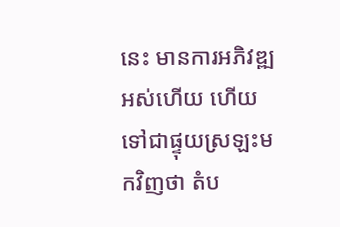នេះ មានការអភិវឌ្ឍអស់ហើយ ហើយទៅជាផ្ទុយស្រឡះមកវិញថា តំប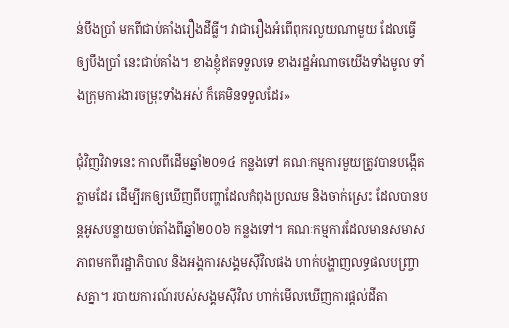ន់បឹងប្រាំ មកពីជាប់គាំងរឿងដីធ្លី។ វាជារឿងអំពើពុករលួយណាមួយ ដែលធ្វើឲ្យបឹងប្រាំ នេះជាប់គាំង។ ខាងខ្ញុំឥតទទួលទេ ខាងរដ្ឋអំណាចយើងទាំងមូល ទាំងក្រុមការងារចម្រុះទាំងអស់ ក៏គេមិនទទួលដែរ»

ជុំវិញវិវាទនេះ កាលពីដើមឆ្នាំ២០១៤ កន្លងទៅ គណៈកម្មការមួយត្រូវបានបង្កើតភ្លាមដែរ ដើម្បីរកឲ្យឃើញពីបញ្ហាដែលកំពុងប្រឈម និងចាក់ស្រេះ ដែលបានបន្តអូសបន្លាយចាប់តាំងពីឆ្នាំ២០០៦ កន្លងទៅ។ គណៈកម្មការដែលមានសមាសភាពមកពីរដ្ឋាភិបាល និងអង្គការសង្គមស៊ីវិលផង ហាក់បង្ហាញលទ្ធផលបញ្ច្រាសគ្នា។ របាយការណ៍របស់សង្គមស៊ីវិល ហាក់មើលឃើញការផ្ដល់ដីតា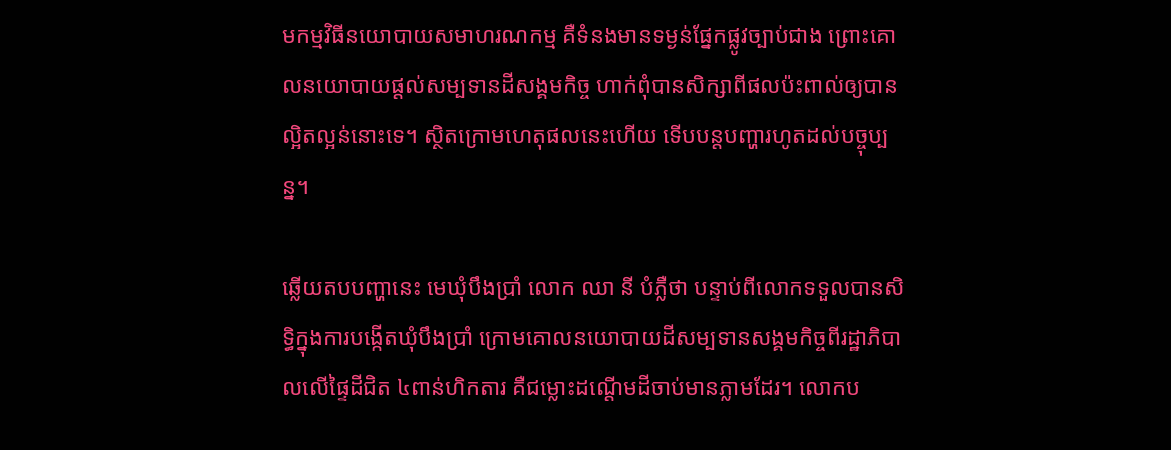មកម្មវិធីនយោបាយសមាហរណកម្ម គឺទំនងមានទម្ងន់ផ្នែកផ្លូវច្បាប់ជាង ព្រោះគោលនយោបាយផ្ដល់សម្បទានដីសង្គមកិច្ច ហាក់ពុំបានសិក្សាពីផលប៉ះពាល់ឲ្យបានល្អិតល្អន់នោះទេ។ ស្ថិតក្រោមហេតុផលនេះហើយ ទើបបន្តបញ្ហារហូតដល់បច្ចុប្បន្ន។

ឆ្លើយតបបញ្ហានេះ មេឃុំបឹងប្រាំ លោក ឈា នី បំភ្លឺថា បន្ទាប់ពីលោកទទួលបានសិទ្ធិក្នុងការបង្កើតឃុំបឹងប្រាំ ក្រោមគោលនយោបាយដីសម្បទានសង្គមកិច្ចពីរដ្ឋាភិបាលលើផ្ទៃដីជិត ៤ពាន់ហិកតារ គឺជម្លោះដណ្ដើមដីចាប់មានភ្លាមដែរ។ លោកប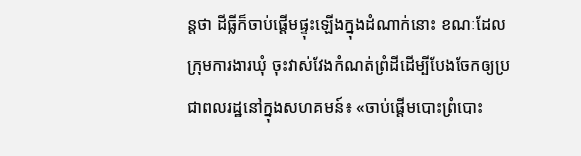ន្តថា ដីធ្លីក៏ចាប់ផ្ដើមផ្ទុះឡើងក្នុងដំណាក់នោះ ខណៈដែលក្រុមការងារឃុំ ចុះវាស់វែងកំណត់ព្រំដីដើម្បីបែងចែកឲ្យប្រជាពលរដ្ឋនៅក្នុងសហគមន៍៖ «ចាប់ផ្ដើមបោះព្រំបោះ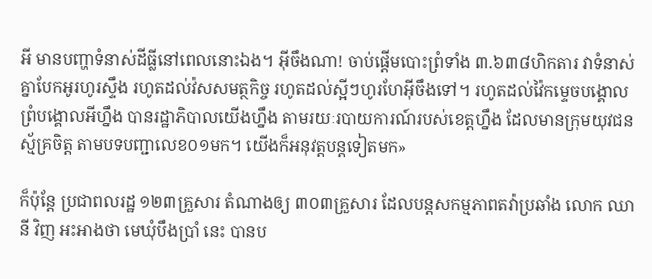អី មានបញ្ហាទំនាស់ដីធ្លីនៅពេលនោះឯង។ អ៊ីចឹងណា! ចាប់ផ្ដើមបោះព្រំទាំង ៣.៦៣៨ហិកតារ វាទំនាស់គ្នាបែកអូរហូរស្ទឹង រហូតដល់វ៉សសមត្ថកិច្ច រហូតដល់ស្អីៗហូរហែអ៊ីចឹងទៅ។ រហូតដល់វ៉ៃកម្ទេចបង្គោលព្រំបង្គោលអីហ្នឹង បានរដ្ឋាភិបាលយើងហ្នឹង តាមរយៈរបាយការណ៍របស់ខេត្តហ្នឹង ដែលមានក្រុមយុវជនស្ម័គ្រចិត្ត តាមបទបញ្ជាលេខ០១មក។ យើងក៏អនុវត្តបន្តទៀតមក»

ក៏ប៉ុន្តែ ប្រជាពលរដ្ឋ ១២៣គ្រួសារ តំណាងឲ្យ ៣០៣គ្រួសារ ដែលបន្តសកម្មភាពតវ៉ាប្រឆាំង លោក ឈា នី វិញ អះអាងថា មេឃុំបឹងប្រាំ នេះ បានប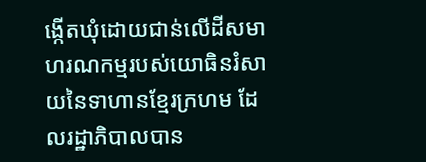ង្កើតឃុំដោយជាន់លើដីសមាហរណកម្មរបស់យោធិនរំសាយនៃទាហានខ្មែរក្រហម ដែលរដ្ឋាភិបាលបាន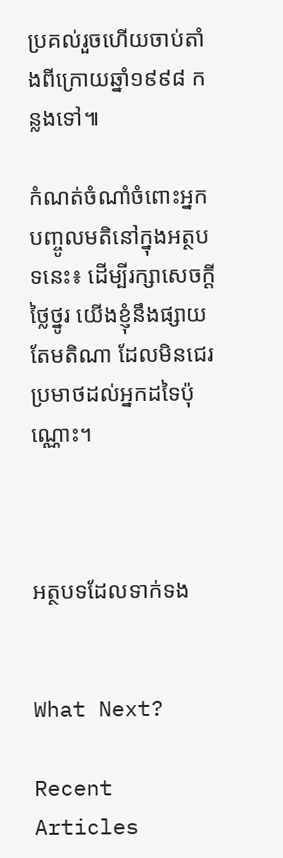ប្រគល់រួចហើយចាប់តាំងពីក្រោយឆ្នាំ១៩៩៨ កន្លងទៅ៕

កំណត់ចំណាំចំពោះអ្នកបញ្ចូលមតិនៅក្នុងអត្ថបទនេះ៖ ដើម្បីរក្សាសេចក្ដីថ្លៃថ្នូរ យើងខ្ញុំនឹងផ្សាយតែមតិណា ដែលមិនជេរប្រមាថដល់អ្នកដទៃប៉ុណ្ណោះ។



អត្ថបទដែលទាក់ទង


What Next?

Recent Articles